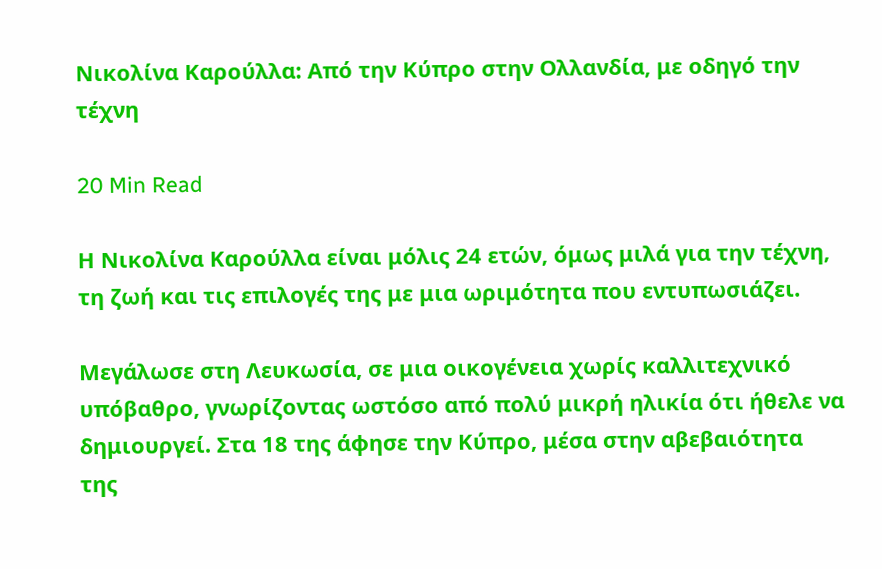Νικολίνα Καρούλλα: Από την Κύπρο στην Ολλανδία, με οδηγό την τέχνη

20 Min Read

Η Νικολίνα Καρούλλα είναι μόλις 24 ετών, όμως μιλά για την τέχνη, τη ζωή και τις επιλογές της με μια ωριμότητα που εντυπωσιάζει.

Μεγάλωσε στη Λευκωσία, σε μια οικογένεια χωρίς καλλιτεχνικό υπόβαθρο, γνωρίζοντας ωστόσο από πολύ μικρή ηλικία ότι ήθελε να δημιουργεί. Στα 18 της άφησε την Κύπρο, μέσα στην αβεβαιότητα της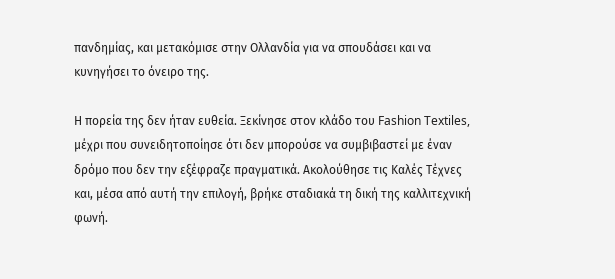πανδημίας, και μετακόμισε στην Ολλανδία για να σπουδάσει και να κυνηγήσει το όνειρο της.

Η πορεία της δεν ήταν ευθεία. Ξεκίνησε στον κλάδο του Fashion Textiles, μέχρι που συνειδητοποίησε ότι δεν μπορούσε να συμβιβαστεί με έναν δρόμο που δεν την εξέφραζε πραγματικά. Ακολούθησε τις Καλές Τέχνες και, μέσα από αυτή την επιλογή, βρήκε σταδιακά τη δική της καλλιτεχνική φωνή.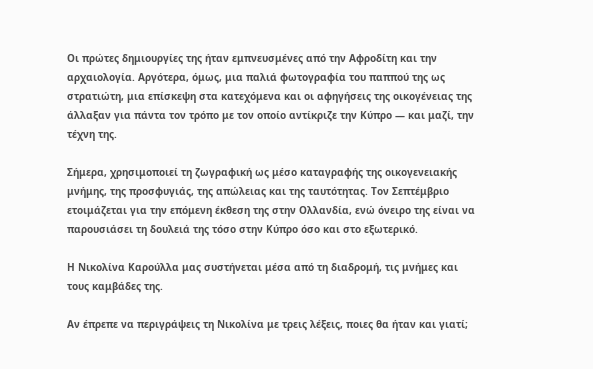Οι πρώτες δημιουργίες της ήταν εμπνευσμένες από την Αφροδίτη και την αρχαιολογία. Αργότερα, όμως, μια παλιά φωτογραφία του παππού της ως στρατιώτη, μια επίσκεψη στα κατεχόμενα και οι αφηγήσεις της οικογένειας της άλλαξαν για πάντα τον τρόπο με τον οποίο αντίκριζε την Κύπρο — και μαζί, την τέχνη της.

Σήμερα, χρησιμοποιεί τη ζωγραφική ως μέσο καταγραφής της οικογενειακής μνήμης, της προσφυγιάς, της απώλειας και της ταυτότητας. Τον Σεπτέμβριο ετοιμάζεται για την επόμενη έκθεση της στην Ολλανδία, ενώ όνειρο της είναι να παρουσιάσει τη δουλειά της τόσο στην Κύπρο όσο και στο εξωτερικό.

Η Νικολίνα Καρούλλα μας συστήνεται μέσα από τη διαδρομή, τις μνήμες και τους καμβάδες της.

Αν έπρεπε να περιγράψεις τη Νικολίνα με τρεις λέξεις, ποιες θα ήταν και γιατί;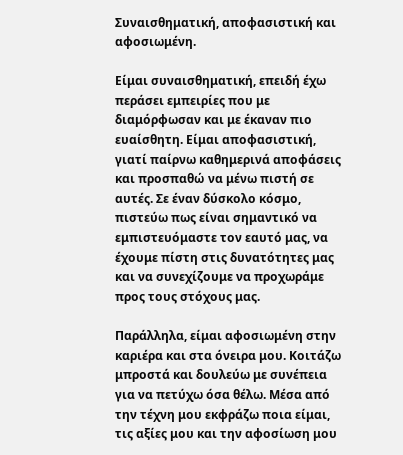Συναισθηματική, αποφασιστική και αφοσιωμένη.

Είμαι συναισθηματική, επειδή έχω περάσει εμπειρίες που με διαμόρφωσαν και με έκαναν πιο ευαίσθητη. Είμαι αποφασιστική, γιατί παίρνω καθημερινά αποφάσεις και προσπαθώ να μένω πιστή σε αυτές. Σε έναν δύσκολο κόσμο, πιστεύω πως είναι σημαντικό να εμπιστευόμαστε τον εαυτό μας, να έχουμε πίστη στις δυνατότητες μας και να συνεχίζουμε να προχωράμε προς τους στόχους μας.

Παράλληλα, είμαι αφοσιωμένη στην καριέρα και στα όνειρα μου. Κοιτάζω μπροστά και δουλεύω με συνέπεια για να πετύχω όσα θέλω. Μέσα από την τέχνη μου εκφράζω ποια είμαι, τις αξίες μου και την αφοσίωση μου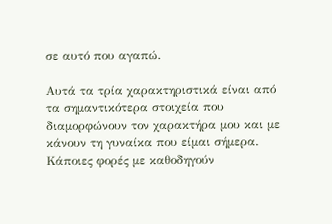σε αυτό που αγαπώ.

Αυτά τα τρία χαρακτηριστικά είναι από τα σημαντικότερα στοιχεία που διαμορφώνουν τον χαρακτήρα μου και με κάνουν τη γυναίκα που είμαι σήμερα. Κάποιες φορές με καθοδηγούν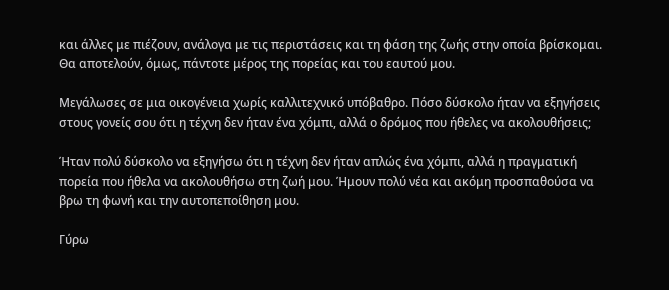και άλλες με πιέζουν, ανάλογα με τις περιστάσεις και τη φάση της ζωής στην οποία βρίσκομαι. Θα αποτελούν, όμως, πάντοτε μέρος της πορείας και του εαυτού μου.

Μεγάλωσες σε μια οικογένεια χωρίς καλλιτεχνικό υπόβαθρο. Πόσο δύσκολο ήταν να εξηγήσεις στους γονείς σου ότι η τέχνη δεν ήταν ένα χόμπι, αλλά ο δρόμος που ήθελες να ακολουθήσεις;

Ήταν πολύ δύσκολο να εξηγήσω ότι η τέχνη δεν ήταν απλώς ένα χόμπι, αλλά η πραγματική πορεία που ήθελα να ακολουθήσω στη ζωή μου. Ήμουν πολύ νέα και ακόμη προσπαθούσα να βρω τη φωνή και την αυτοπεποίθηση μου.

Γύρω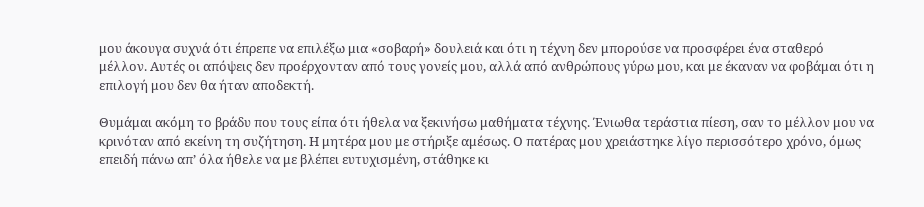μου άκουγα συχνά ότι έπρεπε να επιλέξω μια «σοβαρή» δουλειά και ότι η τέχνη δεν μπορούσε να προσφέρει ένα σταθερό μέλλον. Αυτές οι απόψεις δεν προέρχονταν από τους γονείς μου, αλλά από ανθρώπους γύρω μου, και με έκαναν να φοβάμαι ότι η επιλογή μου δεν θα ήταν αποδεκτή.

Θυμάμαι ακόμη το βράδυ που τους είπα ότι ήθελα να ξεκινήσω μαθήματα τέχνης. Ένιωθα τεράστια πίεση, σαν το μέλλον μου να κρινόταν από εκείνη τη συζήτηση. Η μητέρα μου με στήριξε αμέσως. Ο πατέρας μου χρειάστηκε λίγο περισσότερο χρόνο, όμως επειδή πάνω απ’ όλα ήθελε να με βλέπει ευτυχισμένη, στάθηκε κι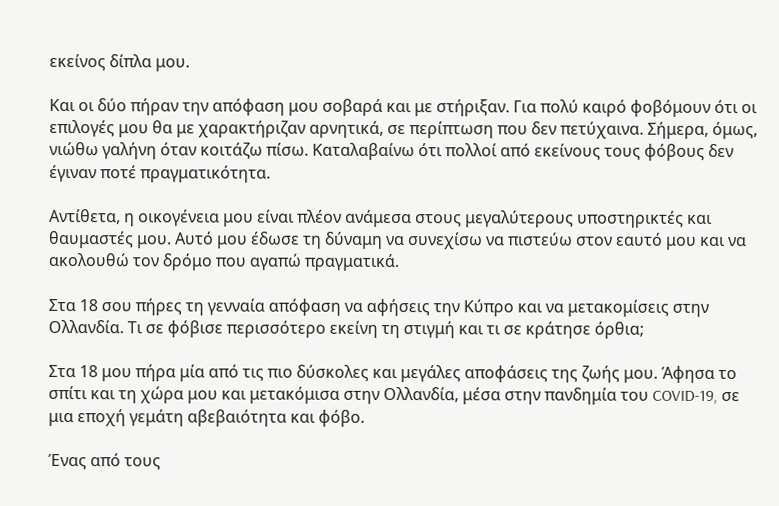εκείνος δίπλα μου.

Και οι δύο πήραν την απόφαση μου σοβαρά και με στήριξαν. Για πολύ καιρό φοβόμουν ότι οι επιλογές μου θα με χαρακτήριζαν αρνητικά, σε περίπτωση που δεν πετύχαινα. Σήμερα, όμως, νιώθω γαλήνη όταν κοιτάζω πίσω. Καταλαβαίνω ότι πολλοί από εκείνους τους φόβους δεν έγιναν ποτέ πραγματικότητα.

Αντίθετα, η οικογένεια μου είναι πλέον ανάμεσα στους μεγαλύτερους υποστηρικτές και θαυμαστές μου. Αυτό μου έδωσε τη δύναμη να συνεχίσω να πιστεύω στον εαυτό μου και να ακολουθώ τον δρόμο που αγαπώ πραγματικά.

Στα 18 σου πήρες τη γενναία απόφαση να αφήσεις την Κύπρο και να μετακομίσεις στην Ολλανδία. Τι σε φόβισε περισσότερο εκείνη τη στιγμή και τι σε κράτησε όρθια;

Στα 18 μου πήρα μία από τις πιο δύσκολες και μεγάλες αποφάσεις της ζωής μου. Άφησα το σπίτι και τη χώρα μου και μετακόμισα στην Ολλανδία, μέσα στην πανδημία του COVID-19, σε μια εποχή γεμάτη αβεβαιότητα και φόβο.

Ένας από τους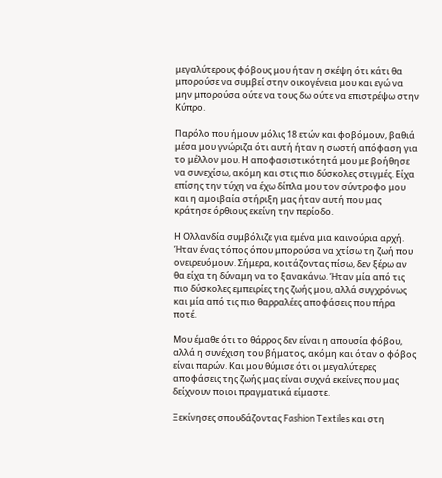μεγαλύτερους φόβους μου ήταν η σκέψη ότι κάτι θα μπορούσε να συμβεί στην οικογένεια μου και εγώ να μην μπορούσα ούτε να τους δω ούτε να επιστρέψω στην Κύπρο.

Παρόλο που ήμουν μόλις 18 ετών και φοβόμουν, βαθιά μέσα μου γνώριζα ότι αυτή ήταν η σωστή απόφαση για το μέλλον μου. Η αποφασιστικότητά μου με βοήθησε να συνεχίσω, ακόμη και στις πιο δύσκολες στιγμές. Είχα επίσης την τύχη να έχω δίπλα μου τον σύντροφο μου και η αμοιβαία στήριξη μας ήταν αυτή που μας κράτησε όρθιους εκείνη την περίοδο.

Η Ολλανδία συμβόλιζε για εμένα μια καινούρια αρχή. Ήταν ένας τόπος όπου μπορούσα να χτίσω τη ζωή που ονειρευόμουν. Σήμερα, κοιτάζοντας πίσω, δεν ξέρω αν θα είχα τη δύναμη να το ξανακάνω. Ήταν μία από τις πιο δύσκολες εμπειρίες της ζωής μου, αλλά συγχρόνως και μία από τις πιο θαρραλέες αποφάσεις που πήρα ποτέ.

Μου έμαθε ότι το θάρρος δεν είναι η απουσία φόβου, αλλά η συνέχιση του βήματος, ακόμη και όταν ο φόβος είναι παρών. Και μου θύμισε ότι οι μεγαλύτερες αποφάσεις της ζωής μας είναι συχνά εκείνες που μας δείχνουν ποιοι πραγματικά είμαστε.

Ξεκίνησες σπουδάζοντας Fashion Textiles και στη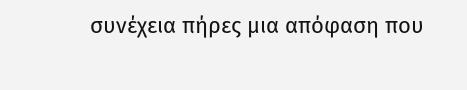συνέχεια πήρες μια απόφαση που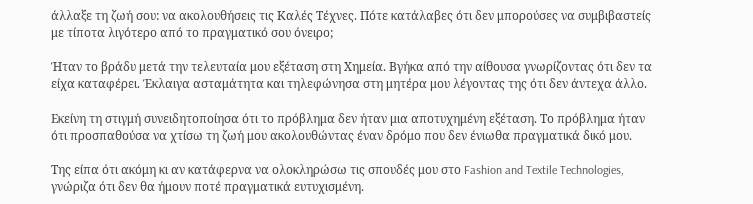άλλαξε τη ζωή σου: να ακολουθήσεις τις Καλές Τέχνες. Πότε κατάλαβες ότι δεν μπορούσες να συμβιβαστείς με τίποτα λιγότερο από το πραγματικό σου όνειρο;

Ήταν το βράδυ μετά την τελευταία μου εξέταση στη Χημεία. Βγήκα από την αίθουσα γνωρίζοντας ότι δεν τα είχα καταφέρει. Έκλαιγα ασταμάτητα και τηλεφώνησα στη μητέρα μου λέγοντας της ότι δεν άντεχα άλλο.

Εκείνη τη στιγμή συνειδητοποίησα ότι το πρόβλημα δεν ήταν μια αποτυχημένη εξέταση. Το πρόβλημα ήταν ότι προσπαθούσα να χτίσω τη ζωή μου ακολουθώντας έναν δρόμο που δεν ένιωθα πραγματικά δικό μου.

Της είπα ότι ακόμη κι αν κατάφερνα να ολοκληρώσω τις σπουδές μου στο Fashion and Textile Technologies, γνώριζα ότι δεν θα ήμουν ποτέ πραγματικά ευτυχισμένη.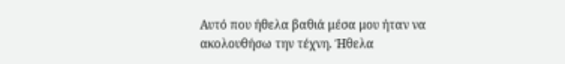Αυτό που ήθελα βαθιά μέσα μου ήταν να ακολουθήσω την τέχνη. Ήθελα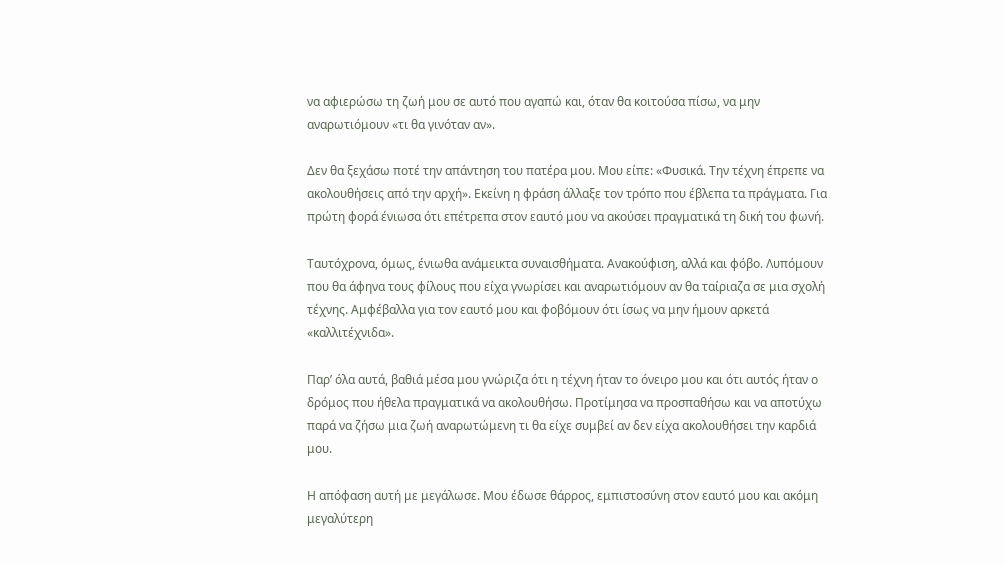να αφιερώσω τη ζωή μου σε αυτό που αγαπώ και, όταν θα κοιτούσα πίσω, να μην αναρωτιόμουν «τι θα γινόταν αν».

Δεν θα ξεχάσω ποτέ την απάντηση του πατέρα μου. Μου είπε: «Φυσικά. Την τέχνη έπρεπε να ακολουθήσεις από την αρχή». Εκείνη η φράση άλλαξε τον τρόπο που έβλεπα τα πράγματα. Για πρώτη φορά ένιωσα ότι επέτρεπα στον εαυτό μου να ακούσει πραγματικά τη δική του φωνή.

Ταυτόχρονα, όμως, ένιωθα ανάμεικτα συναισθήματα. Ανακούφιση, αλλά και φόβο. Λυπόμουν που θα άφηνα τους φίλους που είχα γνωρίσει και αναρωτιόμουν αν θα ταίριαζα σε μια σχολή τέχνης. Αμφέβαλλα για τον εαυτό μου και φοβόμουν ότι ίσως να μην ήμουν αρκετά «καλλιτέχνιδα».

Παρ’ όλα αυτά, βαθιά μέσα μου γνώριζα ότι η τέχνη ήταν το όνειρο μου και ότι αυτός ήταν ο δρόμος που ήθελα πραγματικά να ακολουθήσω. Προτίμησα να προσπαθήσω και να αποτύχω παρά να ζήσω μια ζωή αναρωτώμενη τι θα είχε συμβεί αν δεν είχα ακολουθήσει την καρδιά μου.

Η απόφαση αυτή με μεγάλωσε. Μου έδωσε θάρρος, εμπιστοσύνη στον εαυτό μου και ακόμη μεγαλύτερη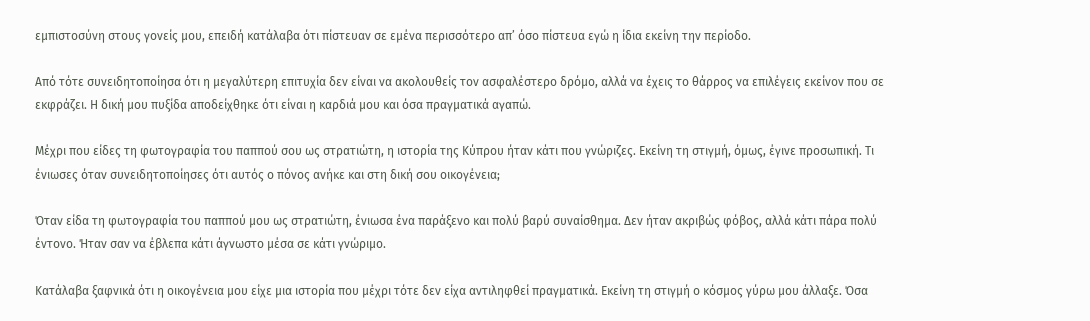εμπιστοσύνη στους γονείς μου, επειδή κατάλαβα ότι πίστευαν σε εμένα περισσότερο απ’ όσο πίστευα εγώ η ίδια εκείνη την περίοδο.

Από τότε συνειδητοποίησα ότι η μεγαλύτερη επιτυχία δεν είναι να ακολουθείς τον ασφαλέστερο δρόμο, αλλά να έχεις το θάρρος να επιλέγεις εκείνον που σε εκφράζει. Η δική μου πυξίδα αποδείχθηκε ότι είναι η καρδιά μου και όσα πραγματικά αγαπώ.

Μέχρι που είδες τη φωτογραφία του παππού σου ως στρατιώτη, η ιστορία της Κύπρου ήταν κάτι που γνώριζες. Εκείνη τη στιγμή, όμως, έγινε προσωπική. Τι ένιωσες όταν συνειδητοποίησες ότι αυτός ο πόνος ανήκε και στη δική σου οικογένεια;

Όταν είδα τη φωτογραφία του παππού μου ως στρατιώτη, ένιωσα ένα παράξενο και πολύ βαρύ συναίσθημα. Δεν ήταν ακριβώς φόβος, αλλά κάτι πάρα πολύ έντονο. Ήταν σαν να έβλεπα κάτι άγνωστο μέσα σε κάτι γνώριμο.

Κατάλαβα ξαφνικά ότι η οικογένεια μου είχε μια ιστορία που μέχρι τότε δεν είχα αντιληφθεί πραγματικά. Εκείνη τη στιγμή ο κόσμος γύρω μου άλλαξε. Όσα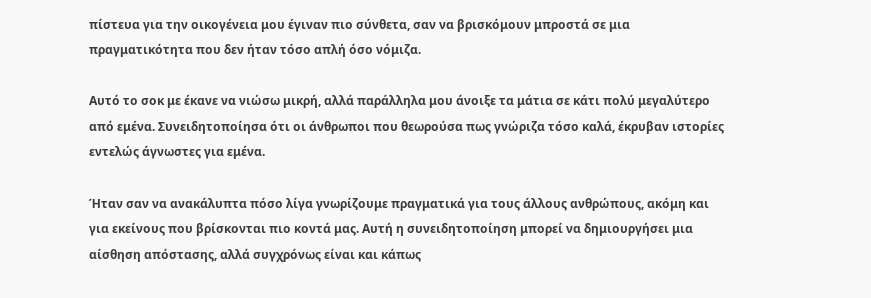πίστευα για την οικογένεια μου έγιναν πιο σύνθετα, σαν να βρισκόμουν μπροστά σε μια πραγματικότητα που δεν ήταν τόσο απλή όσο νόμιζα.

Αυτό το σοκ με έκανε να νιώσω μικρή, αλλά παράλληλα μου άνοιξε τα μάτια σε κάτι πολύ μεγαλύτερο από εμένα. Συνειδητοποίησα ότι οι άνθρωποι που θεωρούσα πως γνώριζα τόσο καλά, έκρυβαν ιστορίες εντελώς άγνωστες για εμένα.

Ήταν σαν να ανακάλυπτα πόσο λίγα γνωρίζουμε πραγματικά για τους άλλους ανθρώπους, ακόμη και για εκείνους που βρίσκονται πιο κοντά μας. Αυτή η συνειδητοποίηση μπορεί να δημιουργήσει μια αίσθηση απόστασης, αλλά συγχρόνως είναι και κάπως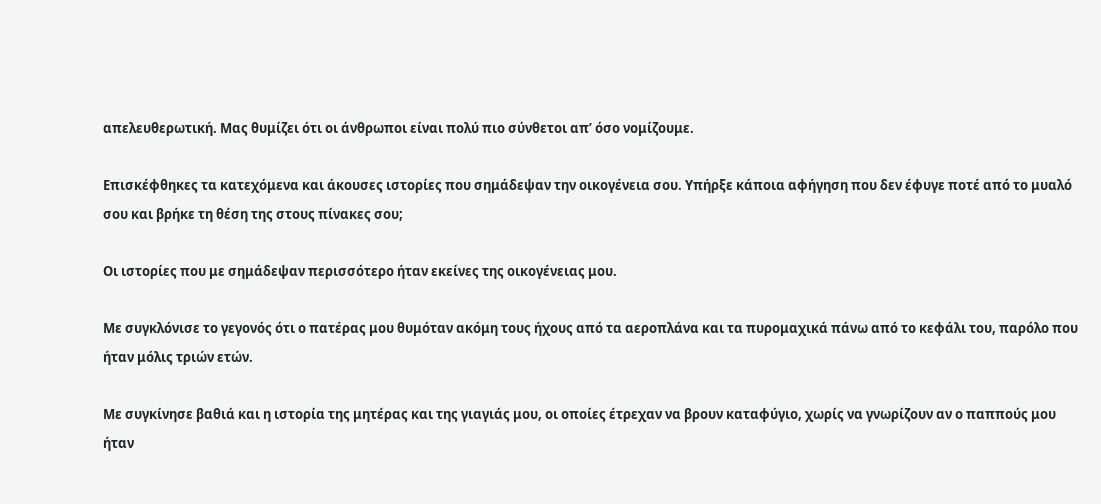απελευθερωτική. Μας θυμίζει ότι οι άνθρωποι είναι πολύ πιο σύνθετοι απ’ όσο νομίζουμε.

Επισκέφθηκες τα κατεχόμενα και άκουσες ιστορίες που σημάδεψαν την οικογένεια σου. Υπήρξε κάποια αφήγηση που δεν έφυγε ποτέ από το μυαλό σου και βρήκε τη θέση της στους πίνακες σου;

Οι ιστορίες που με σημάδεψαν περισσότερο ήταν εκείνες της οικογένειας μου.

Με συγκλόνισε το γεγονός ότι ο πατέρας μου θυμόταν ακόμη τους ήχους από τα αεροπλάνα και τα πυρομαχικά πάνω από το κεφάλι του, παρόλο που ήταν μόλις τριών ετών.

Με συγκίνησε βαθιά και η ιστορία της μητέρας και της γιαγιάς μου, οι οποίες έτρεχαν να βρουν καταφύγιο, χωρίς να γνωρίζουν αν ο παππούς μου ήταν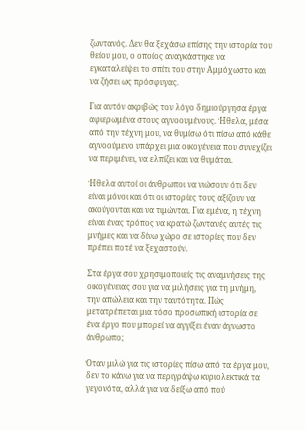ζωντανός. Δεν θα ξεχάσω επίσης την ιστορία του θείου μου, ο οποίος αναγκάστηκε να εγκαταλείψει το σπίτι του στην Αμμόχωστο και να ζήσει ως πρόσφυγας.

Για αυτόν ακριβώς τον λόγο δημιούργησα έργα αφιερωμένα στους αγνοουμένους. Ήθελα, μέσα από την τέχνη μου, να θυμίσω ότι πίσω από κάθε αγνοούμενο υπάρχει μια οικογένεια που συνεχίζει να περιμένει, να ελπίζει και να θυμάται.

Ήθελα αυτοί οι άνθρωποι να νιώσουν ότι δεν είναι μόνοι και ότι οι ιστορίες τους αξίζουν να ακούγονται και να τιμώνται. Για εμένα, η τέχνη είναι ένας τρόπος να κρατώ ζωντανές αυτές τις μνήμες και να δίνω χώρο σε ιστορίες που δεν πρέπει ποτέ να ξεχαστούν.

Στα έργα σου χρησιμοποιείς τις αναμνήσεις της οικογένειας σου για να μιλήσεις για τη μνήμη, την απώλεια και την ταυτότητα. Πώς μετατρέπεται μια τόσο προσωπική ιστορία σε ένα έργο που μπορεί να αγγίξει έναν άγνωστο άνθρωπο;

Όταν μιλώ για τις ιστορίες πίσω από τα έργα μου, δεν το κάνω για να περιγράψω κυριολεκτικά τα γεγονότα, αλλά για να δείξω από πού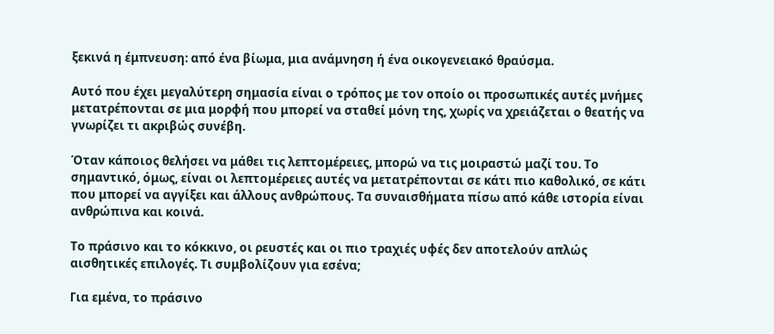ξεκινά η έμπνευση: από ένα βίωμα, μια ανάμνηση ή ένα οικογενειακό θραύσμα.

Αυτό που έχει μεγαλύτερη σημασία είναι ο τρόπος με τον οποίο οι προσωπικές αυτές μνήμες μετατρέπονται σε μια μορφή που μπορεί να σταθεί μόνη της, χωρίς να χρειάζεται ο θεατής να γνωρίζει τι ακριβώς συνέβη.

Όταν κάποιος θελήσει να μάθει τις λεπτομέρειες, μπορώ να τις μοιραστώ μαζί του. Το σημαντικό, όμως, είναι οι λεπτομέρειες αυτές να μετατρέπονται σε κάτι πιο καθολικό, σε κάτι που μπορεί να αγγίξει και άλλους ανθρώπους. Τα συναισθήματα πίσω από κάθε ιστορία είναι ανθρώπινα και κοινά.

Το πράσινο και το κόκκινο, οι ρευστές και οι πιο τραχιές υφές δεν αποτελούν απλώς αισθητικές επιλογές. Τι συμβολίζουν για εσένα;

Για εμένα, το πράσινο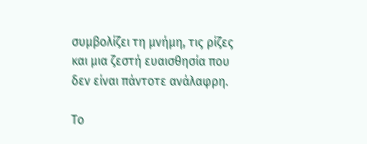συμβολίζει τη μνήμη, τις ρίζες και μια ζεστή ευαισθησία που δεν είναι πάντοτε ανάλαφρη.

Το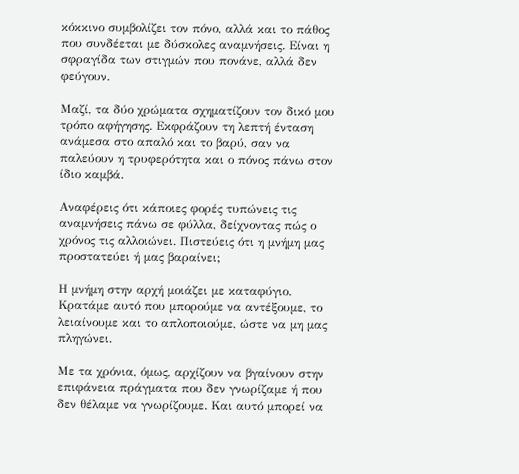κόκκινο συμβολίζει τον πόνο, αλλά και το πάθος που συνδέεται με δύσκολες αναμνήσεις. Είναι η σφραγίδα των στιγμών που πονάνε, αλλά δεν φεύγουν.

Μαζί, τα δύο χρώματα σχηματίζουν τον δικό μου τρόπο αφήγησης. Εκφράζουν τη λεπτή ένταση ανάμεσα στο απαλό και το βαρύ, σαν να παλεύουν η τρυφερότητα και ο πόνος πάνω στον ίδιο καμβά.

Αναφέρεις ότι κάποιες φορές τυπώνεις τις αναμνήσεις πάνω σε φύλλα, δείχνοντας πώς ο χρόνος τις αλλοιώνει. Πιστεύεις ότι η μνήμη μας προστατεύει ή μας βαραίνει;

Η μνήμη στην αρχή μοιάζει με καταφύγιο. Κρατάμε αυτό που μπορούμε να αντέξουμε, το λειαίνουμε και το απλοποιούμε, ώστε να μη μας πληγώνει.

Με τα χρόνια, όμως, αρχίζουν να βγαίνουν στην επιφάνεια πράγματα που δεν γνωρίζαμε ή που δεν θέλαμε να γνωρίζουμε. Και αυτό μπορεί να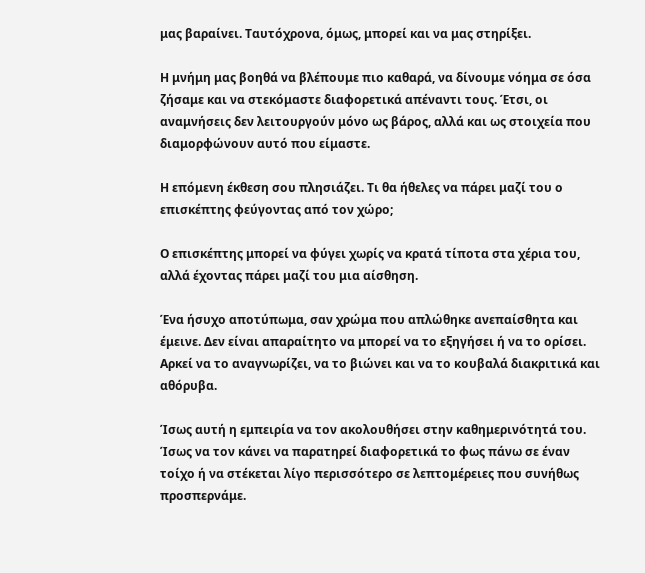μας βαραίνει. Ταυτόχρονα, όμως, μπορεί και να μας στηρίξει.

Η μνήμη μας βοηθά να βλέπουμε πιο καθαρά, να δίνουμε νόημα σε όσα ζήσαμε και να στεκόμαστε διαφορετικά απέναντι τους. Έτσι, οι αναμνήσεις δεν λειτουργούν μόνο ως βάρος, αλλά και ως στοιχεία που διαμορφώνουν αυτό που είμαστε.

Η επόμενη έκθεση σου πλησιάζει. Τι θα ήθελες να πάρει μαζί του ο επισκέπτης φεύγοντας από τον χώρο;

Ο επισκέπτης μπορεί να φύγει χωρίς να κρατά τίποτα στα χέρια του, αλλά έχοντας πάρει μαζί του μια αίσθηση.

Ένα ήσυχο αποτύπωμα, σαν χρώμα που απλώθηκε ανεπαίσθητα και έμεινε. Δεν είναι απαραίτητο να μπορεί να το εξηγήσει ή να το ορίσει. Αρκεί να το αναγνωρίζει, να το βιώνει και να το κουβαλά διακριτικά και αθόρυβα.

Ίσως αυτή η εμπειρία να τον ακολουθήσει στην καθημερινότητά του. Ίσως να τον κάνει να παρατηρεί διαφορετικά το φως πάνω σε έναν τοίχο ή να στέκεται λίγο περισσότερο σε λεπτομέρειες που συνήθως προσπερνάμε.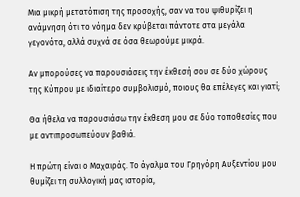Μια μικρή μετατόπιση της προσοχής, σαν να του ψιθυρίζει η ανάμνηση ότι το νόημα δεν κρύβεται πάντοτε στα μεγάλα γεγονότα, αλλά συχνά σε όσα θεωρούμε μικρά.

Αν μπορούσες να παρουσιάσεις την έκθεσή σου σε δύο χώρους της Κύπρου με ιδιαίτερο συμβολισμό, ποιους θα επέλεγες και γιατί;

Θα ήθελα να παρουσιάσω την έκθεση μου σε δύο τοποθεσίες που με αντιπροσωπεύουν βαθιά.

Η πρώτη είναι ο Μαχαιράς. Το άγαλμα του Γρηγόρη Αυξεντίου μου θυμίζει τη συλλογική μας ιστορία,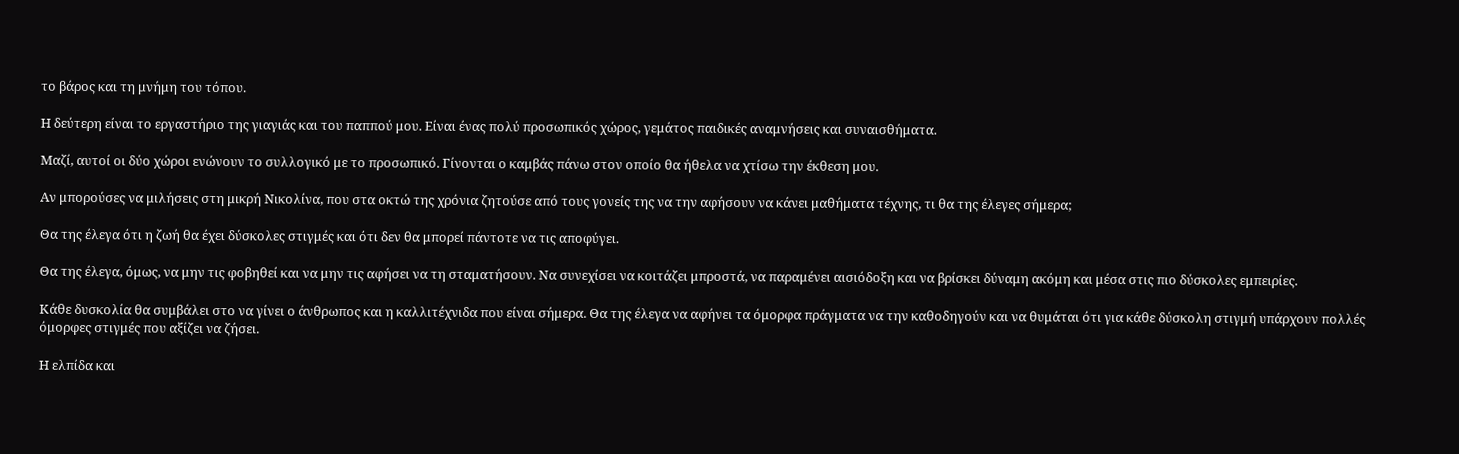το βάρος και τη μνήμη του τόπου.

Η δεύτερη είναι το εργαστήριο της γιαγιάς και του παππού μου. Είναι ένας πολύ προσωπικός χώρος, γεμάτος παιδικές αναμνήσεις και συναισθήματα.

Μαζί, αυτοί οι δύο χώροι ενώνουν το συλλογικό με το προσωπικό. Γίνονται ο καμβάς πάνω στον οποίο θα ήθελα να χτίσω την έκθεση μου.

Αν μπορούσες να μιλήσεις στη μικρή Νικολίνα, που στα οκτώ της χρόνια ζητούσε από τους γονείς της να την αφήσουν να κάνει μαθήματα τέχνης, τι θα της έλεγες σήμερα;

Θα της έλεγα ότι η ζωή θα έχει δύσκολες στιγμές και ότι δεν θα μπορεί πάντοτε να τις αποφύγει.

Θα της έλεγα, όμως, να μην τις φοβηθεί και να μην τις αφήσει να τη σταματήσουν. Να συνεχίσει να κοιτάζει μπροστά, να παραμένει αισιόδοξη και να βρίσκει δύναμη ακόμη και μέσα στις πιο δύσκολες εμπειρίες.

Κάθε δυσκολία θα συμβάλει στο να γίνει ο άνθρωπος και η καλλιτέχνιδα που είναι σήμερα. Θα της έλεγα να αφήνει τα όμορφα πράγματα να την καθοδηγούν και να θυμάται ότι για κάθε δύσκολη στιγμή υπάρχουν πολλές όμορφες στιγμές που αξίζει να ζήσει.

Η ελπίδα και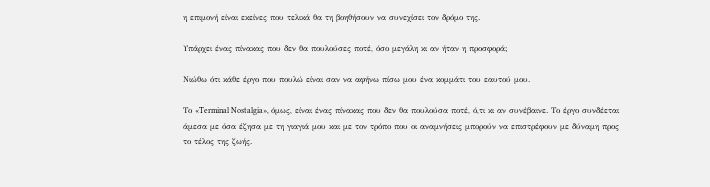η επιμονή είναι εκείνες που τελικά θα τη βοηθήσουν να συνεχίσει τον δρόμο της.

Υπάρχει ένας πίνακας που δεν θα πουλούσες ποτέ, όσο μεγάλη κι αν ήταν η προσφορά;

Νιώθω ότι κάθε έργο που πουλώ είναι σαν να αφήνω πίσω μου ένα κομμάτι του εαυτού μου.

Το «Terminal Nostalgia», όμως, είναι ένας πίνακας που δεν θα πουλούσα ποτέ, ό,τι κι αν συνέβαινε. Το έργο συνδέεται άμεσα με όσα έζησα με τη γιαγιά μου και με τον τρόπο που οι αναμνήσεις μπορούν να επιστρέφουν με δύναμη προς το τέλος της ζωής.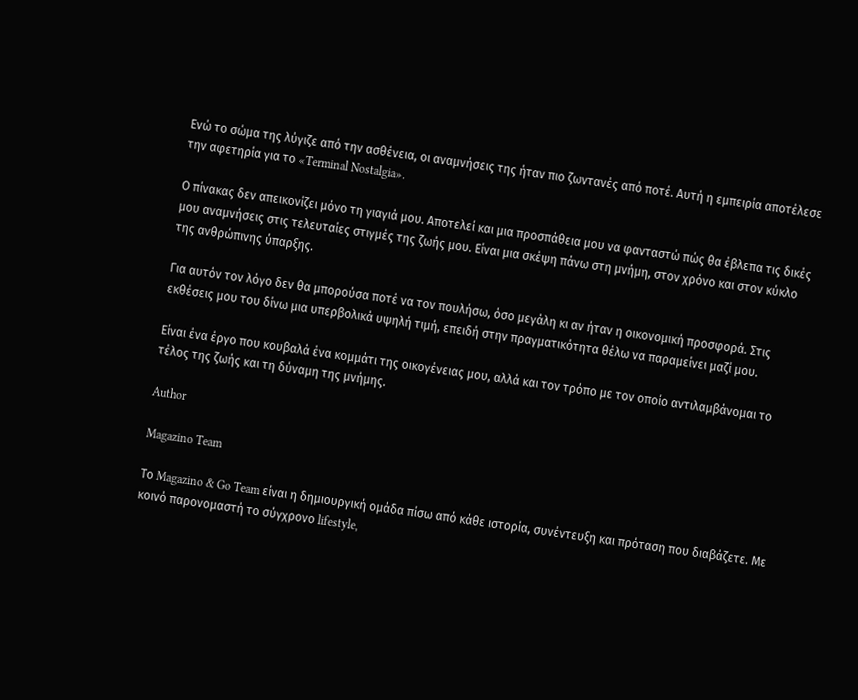Ενώ το σώμα της λύγιζε από την ασθένεια, οι αναμνήσεις της ήταν πιο ζωντανές από ποτέ. Αυτή η εμπειρία αποτέλεσε την αφετηρία για το «Terminal Nostalgia».

Ο πίνακας δεν απεικονίζει μόνο τη γιαγιά μου. Αποτελεί και μια προσπάθεια μου να φανταστώ πώς θα έβλεπα τις δικές μου αναμνήσεις στις τελευταίες στιγμές της ζωής μου. Είναι μια σκέψη πάνω στη μνήμη, στον χρόνο και στον κύκλο της ανθρώπινης ύπαρξης.

Για αυτόν τον λόγο δεν θα μπορούσα ποτέ να τον πουλήσω, όσο μεγάλη κι αν ήταν η οικονομική προσφορά. Στις εκθέσεις μου του δίνω μια υπερβολικά υψηλή τιμή, επειδή στην πραγματικότητα θέλω να παραμείνει μαζί μου.

Είναι ένα έργο που κουβαλά ένα κομμάτι της οικογένειας μου, αλλά και τον τρόπο με τον οποίο αντιλαμβάνομαι το τέλος της ζωής και τη δύναμη της μνήμης.

Author

Magazino Team

Το Magazino & Go Team είναι η δημιουργική ομάδα πίσω από κάθε ιστορία, συνέντευξη και πρόταση που διαβάζετε. Με κοινό παρονομαστή το σύγχρονο lifestyle,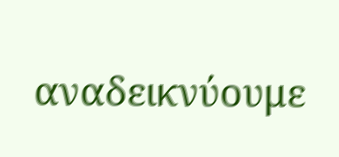αναδεικνύουμε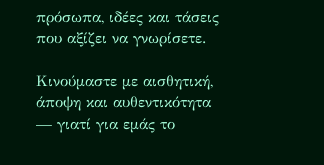πρόσωπα, ιδέες και τάσεις που αξίζει να γνωρίσετε.

Κινούμαστε με αισθητική, άποψη και αυθεντικότητα — γιατί για εμάς το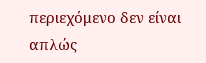περιεχόμενο δεν είναι απλώς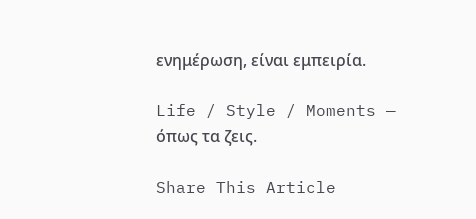ενημέρωση, είναι εμπειρία.

Life / Style / Moments — όπως τα ζεις.

Share This Article